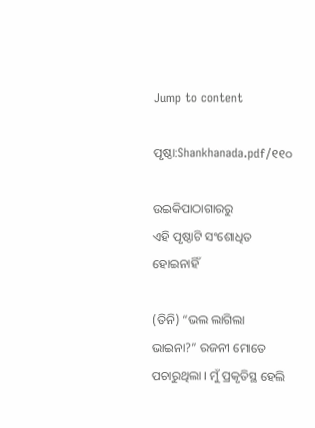Jump to content

ପୃଷ୍ଠା:Shankhanada.pdf/୧୧୦

ଉଇକିପାଠାଗାର‌ରୁ
ଏହି ପୃଷ୍ଠାଟି ସଂଶୋଧିତ ହୋଇନାହିଁ

(ତିନି) “ଭଲ ଲାଗିଲା ଭାଇନା?” ରଜନୀ ମୋତେ ପଚାରୁଥିଲା । ମୁଁ ପ୍ରକୃତିସ୍ଥ ହେଲି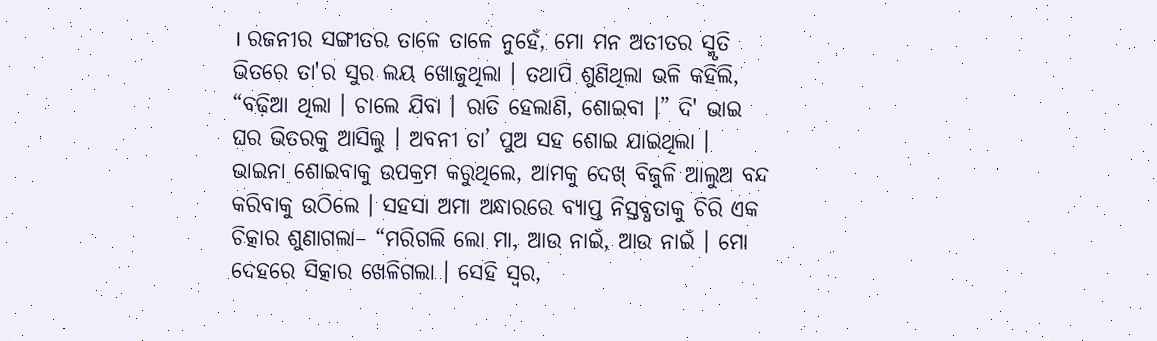। ରଜନୀର ସଙ୍ଗୀତର ତାଳେ ତାଳେ ନୁହେଁ, ମୋ ମନ ଅତୀତର ସ୍ମୃତି ଭିତରେ ତା'ର ସୁର ଲୟ ଖୋଜୁଥିଲା । ତଥାପି ଶୁଣିଥିଲା ଭଳି କହିଲି, “ବଢ଼ିଆ ଥିଲା । ଚାଲେ ଯିବା । ରାତି ହେଲାଣି, ଶୋଇବା ।” ଦି' ଭାଇ ଘର ଭିତରକୁ ଆସିଲୁ । ଅବନୀ ତା’ ପୁଅ ସହ ଶୋଇ ଯାଇଥିଲା । ଭାଇନା ଶୋଇବାକୁ ଉପକ୍ରମ କରୁଥିଲେ, ଆମକୁ ଦେଖ୍ ବିଜୁଳି ଆଲୁଅ ବନ୍ଦ କରିବାକୁ ଉଠିଲେ । ସହସା ଅମା ଅନ୍ଧାରରେ ବ୍ୟାପ୍ତ ନିସ୍ତବ୍ଧତାକୁ ଚିରି ଏକ ଚିତ୍କାର ଶୁଣାଗଲା– “ମରିଗଲି ଲୋ ମା, ଆଉ ନାଇଁ, ଆଉ ନାଇଁ । ମୋ ଦେହରେ ସିତ୍କାର ଖେଳିଗଲା । ସେହି ସ୍ବର,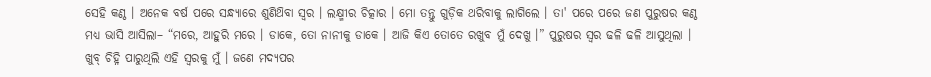ସେହି କଣ୍ଠ । ଅନେକ ବର୍ଷ ପରେ ସନ୍ଧ୍ୟାରେ ଶୁଣିଥ‌ିବା ସ୍ବର । ଲକ୍ଷ୍ମୀର ଚିତ୍କାର । ମୋ ତନ୍ତୁ ଗୁଡ଼ିକ ଥରିବାକୁ ଲାଗିଲେ । ତା' ପରେ ପରେ ଜଣ ପୁରୁଷର କଣ୍ଠ ମଧ୍ୟ ଭାସି ଆସିଲା– “ମରେ, ଆହୁରି ମରେ । ଡାକେ, ତୋ ନାନୀକୁ ଡାକେ । ଆଜି କିଏ ତୋତେ ରଖୁବ ମୁଁ ଦେଖୁ ।” ପୁରୁଷର ସ୍ବର ଢଳି ଢଳି ଆସୁଥିଲା । ଖୁବ୍ ଚିହ୍ନି ପାରୁଥିଲି ଏହି ସ୍ବରକୁ ମୁଁ । ଜଣେ ମଦ୍ୟପର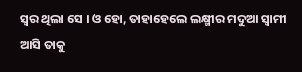ସ୍ବର ଥିଲା ସେ । ଓ ହୋ, ତାହାହେଲେ ଲକ୍ଷ୍ମୀର ମଦୁଆ ସ୍ବାମୀ ଆସି ତାକୁ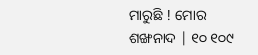ମାରୁଛି ! ମୋର ଶଙ୍ଖନାଦ | ୧୦ ୧୦୯